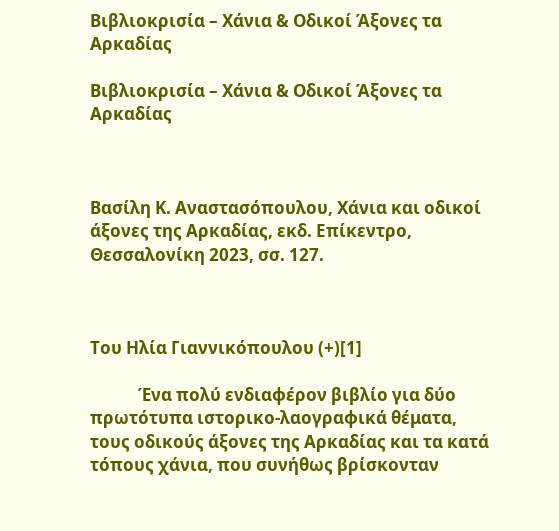Βιβλιοκρισία – Χάνια & Οδικοί Άξονες τα Αρκαδίας

Βιβλιοκρισία – Χάνια & Οδικοί Άξονες τα Αρκαδίας



Βασίλη Κ. Αναστασόπουλου, Χάνια και οδικοί άξονες της Αρκαδίας, εκδ. Επίκεντρο, Θεσσαλονίκη 2023, σσ. 127.



Του Ηλία Γιαννικόπουλου (+)[1]

            Ένα πολύ ενδιαφέρον βιβλίο για δύο πρωτότυπα ιστορικο-λαογραφικά θέματα, τους οδικούς άξονες της Αρκαδίας και τα κατά τόπους χάνια, που συνήθως βρίσκονταν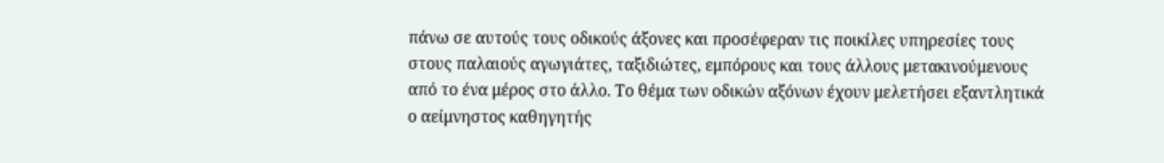πάνω σε αυτούς τους οδικούς άξονες και προσέφεραν τις ποικίλες υπηρεσίες τους στους παλαιούς αγωγιάτες, ταξιδιώτες, εμπόρους και τους άλλους μετακινούμενους από το ένα μέρος στο άλλο. Το θέμα των οδικών αξόνων έχουν μελετήσει εξαντλητικά ο αείμνηστος καθηγητής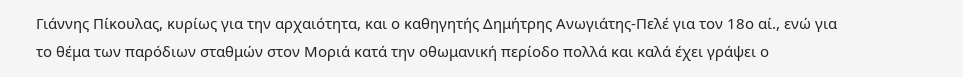Γιάννης Πίκουλας, κυρίως για την αρχαιότητα, και ο καθηγητής Δημήτρης Ανωγιάτης-Πελέ για τον 18ο αί., ενώ για το θέμα των παρόδιων σταθμών στον Μοριά κατά την οθωμανική περίοδο πολλά και καλά έχει γράψει ο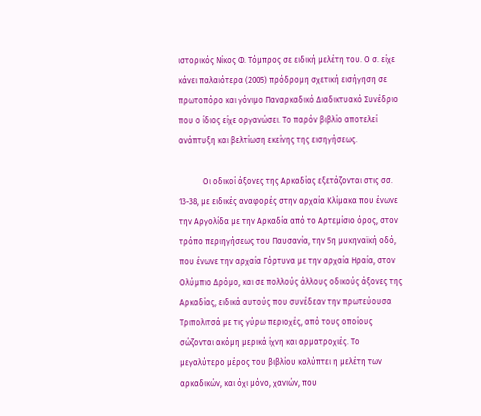ιστορικός Νίκος Φ. Τόμπρος σε ειδική μελέτη του. Ο σ. είχε κάνει παλαιότερα (2005) πρόδρομη σχετική εισήγηση σε πρωτοπόρο και γόνιμο Παναρκαδικό Διαδικτυακό Συνέδριο που ο ίδιος είχε οργανώσει. Το παρόν βιβλίο αποτελεί ανάπτυξη και βελτίωση εκείνης της εισηγήσεως.

            Οι οδικοί άξονες της Αρκαδίας εξετάζονται στις σσ. 13-38, με ειδικές αναφορές στην αρχαία Κλίμακα που ένωνε την Αργολίδα με την Αρκαδία από το Αρτεμίσιο όρος, στον τρόπο περιηγήσεως του Παυσανία, την 5η μυκηναϊκή οδό, που ένωνε την αρχαία Γόρτυνα με την αρχαία Ηραία, στον Ολύμπιο Δρόμο, και σε πολλούς άλλους οδικούς άξονες της Αρκαδίας, ειδικά αυτούς που συνέδεαν την πρωτεύουσα Τριπολιτσά με τις γύρω περιοχές, από τους οποίους σώζονται ακόμη μερικά ίχνη και αρματροχιές. Το μεγαλύτερο μέρος του βιβλίου καλύπτει η μελέτη των αρκαδικών, και όχι μόνο, χανιών, που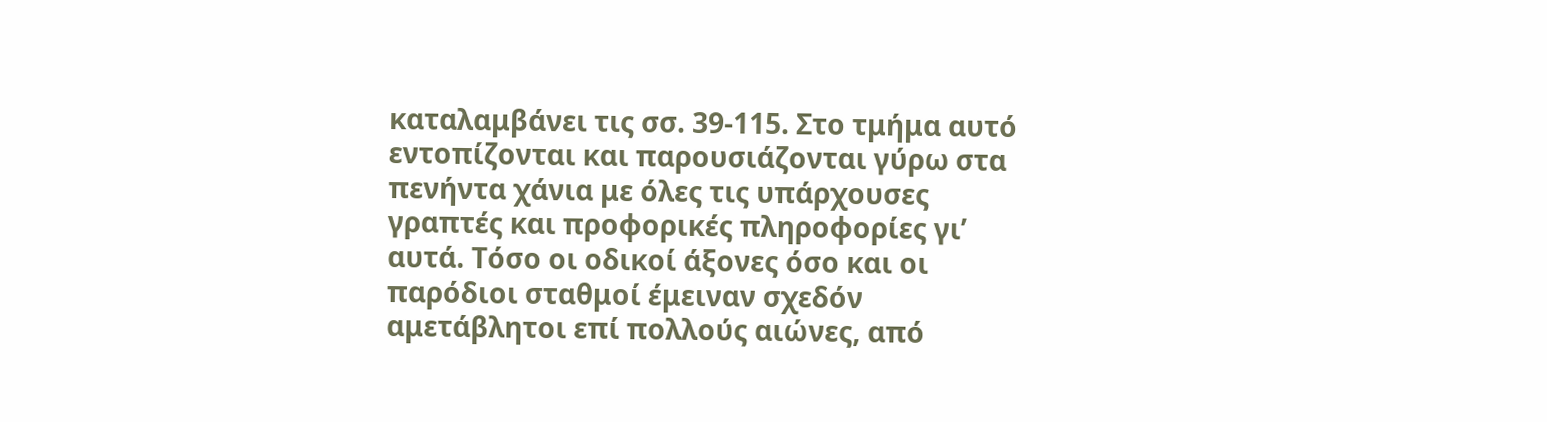καταλαμβάνει τις σσ. 39-115. Στο τμήμα αυτό εντοπίζονται και παρουσιάζονται γύρω στα πενήντα χάνια με όλες τις υπάρχουσες γραπτές και προφορικές πληροφορίες γι’ αυτά. Τόσο οι οδικοί άξονες όσο και οι παρόδιοι σταθμοί έμειναν σχεδόν αμετάβλητοι επί πολλούς αιώνες, από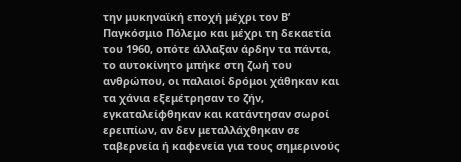την μυκηναϊκή εποχή μέχρι τον Β’ Παγκόσμιο Πόλεμο και μέχρι τη δεκαετία του 1960, οπότε άλλαξαν άρδην τα πάντα, το αυτοκίνητο μπήκε στη ζωή του ανθρώπου, οι παλαιοί δρόμοι χάθηκαν και τα χάνια εξεμέτρησαν το ζήν, εγκαταλείφθηκαν και κατάντησαν σωροί ερειπίων, αν δεν μεταλλάχθηκαν σε ταβερνεία ή καφενεία για τους σημερινούς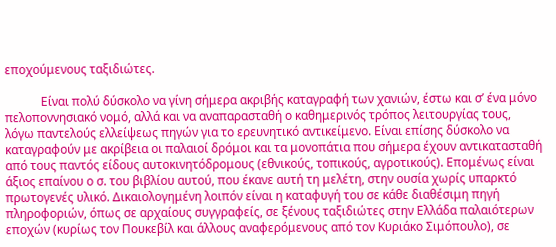εποχούμενους ταξιδιώτες.

            Είναι πολύ δύσκολο να γίνη σήμερα ακριβής καταγραφή των χανιών, έστω και σ’ ένα μόνο πελοποννησιακό νομό, αλλά και να αναπαρασταθή ο καθημερινός τρόπος λειτουργίας τους, λόγω παντελούς ελλείψεως πηγών για το ερευνητικό αντικείμενο. Είναι επίσης δύσκολο να καταγραφούν με ακρίβεια οι παλαιοί δρόμοι και τα μονοπάτια που σήμερα έχουν αντικατασταθή από τους παντός είδους αυτοκινητόδρομους (εθνικούς, τοπικούς, αγροτικούς). Επομένως είναι άξιος επαίνου ο σ. του βιβλίου αυτού, που έκανε αυτή τη μελέτη, στην ουσία χωρίς υπαρκτό πρωτογενές υλικό. Δικαιολογημένη λοιπόν είναι η καταφυγή του σε κάθε διαθέσιμη πηγή πληροφοριών, όπως σε αρχαίους συγγραφείς, σε ξένους ταξιδιώτες στην Ελλάδα παλαιότερων εποχών (κυρίως τον Πουκεβίλ και άλλους αναφερόμενους από τον Κυριάκο Σιμόπουλο), σε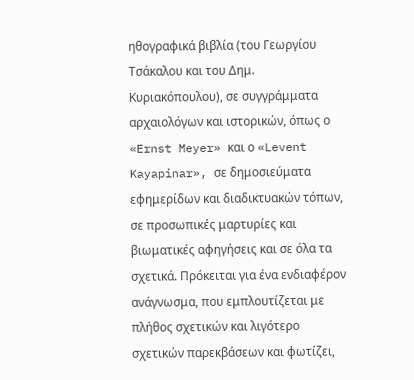ηθογραφικά βιβλία (του Γεωργίου Τσάκαλου και του Δημ. Κυριακόπουλου), σε συγγράμματα αρχαιολόγων και ιστορικών, όπως ο «Ernst Meyer» και ο «Levent Kayapinar», σε δημοσιεύματα εφημερίδων και διαδικτυακών τόπων, σε προσωπικές μαρτυρίες και βιωματικές αφηγήσεις και σε όλα τα σχετικά. Πρόκειται για ένα ενδιαφέρον ανάγνωσμα, που εμπλουτίζεται με πλήθος σχετικών και λιγότερο σχετικών παρεκβάσεων και φωτίζει,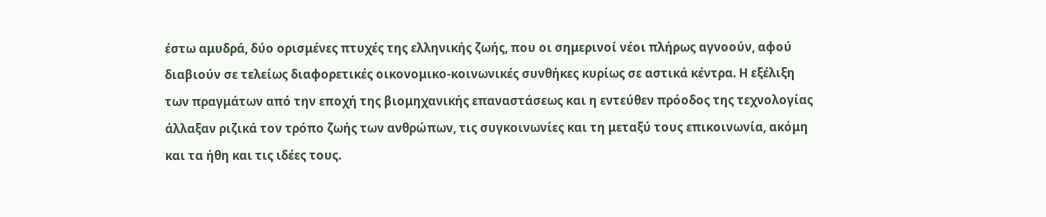έστω αμυδρά, δύο ορισμένες πτυχές της ελληνικής ζωής, που οι σημερινοί νέοι πλήρως αγνοούν, αφού διαβιούν σε τελείως διαφορετικές οικονομικο-κοινωνικές συνθήκες κυρίως σε αστικά κέντρα. Η εξέλιξη των πραγμάτων από την εποχή της βιομηχανικής επαναστάσεως και η εντεύθεν πρόοδος της τεχνολογίας άλλαξαν ριζικά τον τρόπο ζωής των ανθρώπων, τις συγκοινωνίες και τη μεταξύ τους επικοινωνία, ακόμη και τα ήθη και τις ιδέες τους.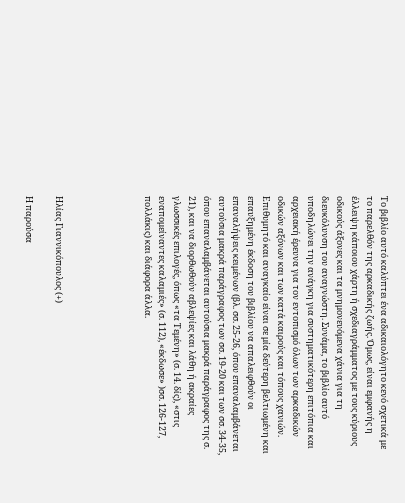Το βιβλίο αυτό καλύπτει ένα αδικαιολόγητο κενό σχετικά με το παρελθόν της αρκαδικής ζωής. Όμως, είναι εμφανής η έλλειψη κάποιου χάρτη ή σχεδιαγράμματος με τους κύριους οδικούς άξονες και τα μνημονευόμενα χάνια για τη διευκόλυνση του αναγνώστη. Συνάμα, το βιβλίο αυτό υποδηλώνει την ανάγκη για συστηματικότερη επιτόπια και αρχειακή έρευνα για τον εντοπισμό όλων των αρκαδικών οδικών αξόνων και των κατά καιρούς και τόπους χανιών. Επιθυμητό και αναγκαίο είναι σε μία δεύτερη βελτιωμένη και επαυξημένη έκδοση του βιβλίου να απαλειφθούν οι επαναλήψεις κειμένων (βλ. σσ. 25-26, όπου επαναλαμβάνεται αυτούσια μακρά παράγραφος των σσ. 19-20 και των σσ. 34-35, όπου επαναλαμβάνεται αυτούσια μακρά παράγραφος της σ. 21), και να διορθωθούν αβλεψίες και λάθη ή ακραίες γλωσσικές επιλογές, όπως «τα Τεμένη» (σ. 14. δίς), «στις εναπομείναντες καλαμιές» (σ. 112), «έκδωσε» )σσ. 126-127, πολλάκις) και διάφορα άλλα.





Ηλίας Γιαννικόπουλος (+)

Η παρούσα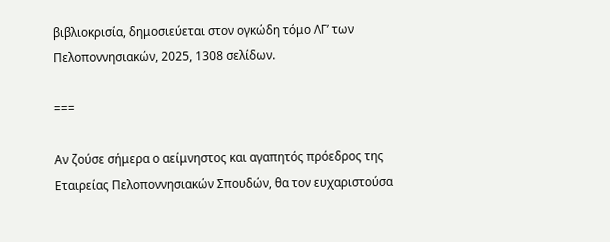βιβλιοκρισία, δημοσιεύεται στον ογκώδη τόμο ΛΓ’ των Πελοποννησιακών, 2025, 1308 σελίδων.

===

Αν ζούσε σήμερα ο αείμνηστος και αγαπητός πρόεδρος της Εταιρείας Πελοποννησιακών Σπουδών, θα τον ευχαριστούσα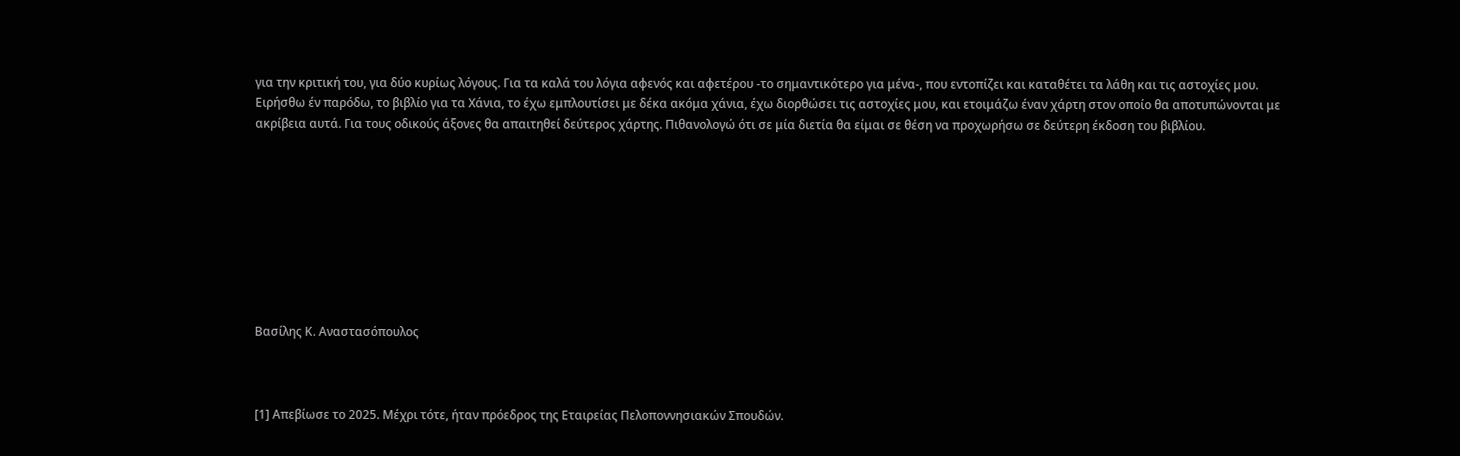για την κριτική του, για δύο κυρίως λόγους. Για τα καλά του λόγια αφενός και αφετέρου -το σημαντικότερο για μένα-, που εντοπίζει και καταθέτει τα λάθη και τις αστοχίες μου. Ειρήσθω έν παρόδω, το βιβλίο για τα Χάνια, το έχω εμπλουτίσει με δέκα ακόμα χάνια, έχω διορθώσει τις αστοχίες μου, και ετοιμάζω έναν χάρτη στον οποίο θα αποτυπώνονται με ακρίβεια αυτά. Για τους οδικούς άξονες θα απαιτηθεί δεύτερος χάρτης. Πιθανολογώ ότι σε μία διετία θα είμαι σε θέση να προχωρήσω σε δεύτερη έκδοση του βιβλίου.









Βασίλης Κ. Αναστασόπουλος



[1] Απεβίωσε το 2025. Μέχρι τότε, ήταν πρόεδρος της Εταιρείας Πελοποννησιακών Σπουδών.